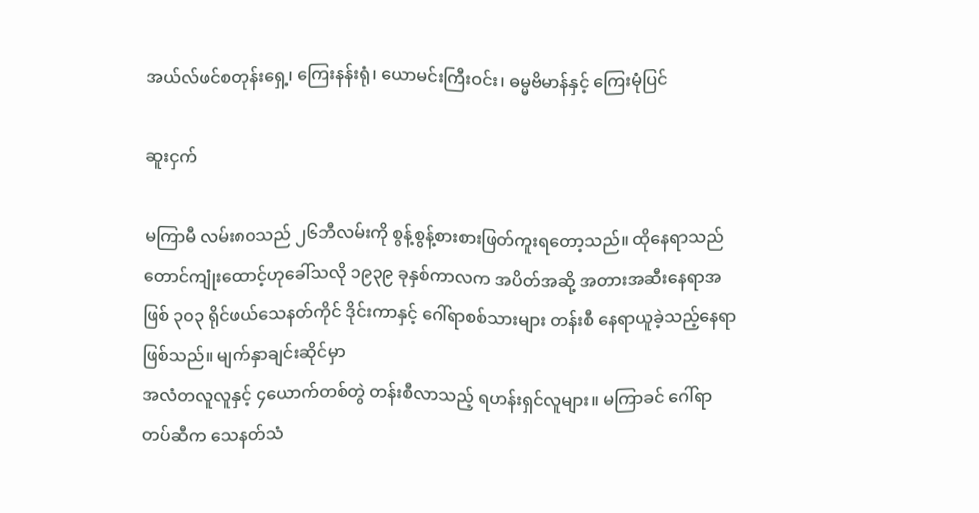အယ်လ်ဖင်စတုန်းရှေ့၊ ကြေးနန်းရုံ၊ ယောမင်းကြီးဝင်း၊ ဓမ္မဗိမာန်နှင့် ကြေးမုံပြင်

ဆူးငှက်

မကြာမီ လမ်း၈၀သည် ၂၆ဘီလမ်းကို စွန့်စွန့်စားစားဖြတ်ကူးရတော့သည်။ ထိုနေရာသည် တောင်ကျုံးထောင့်ဟုခေါ်သလို ၁၉၃၉ ခုနှစ်ကာလက အပိတ်အဆို့ အတားအဆီးနေရာအဖြစ် ၃၀၃ ရိုင်ဖယ်သေနတ်ကိုင် ဒိုင်းကာနှင့် ဂေါ်ရာစစ်သားများ တန်းစီ နေရာယူခဲ့သည့်နေရာဖြစ်သည်။ မျက်နှာချင်းဆိုင်မှာ
အလံတလူလူနှင့် ၄ယောက်တစ်တွဲ တန်းစီလာသည့် ရဟန်းရှင်လူများ။ မကြာခင် ဂေါ်ရာတပ်ဆီက သေနတ်သံ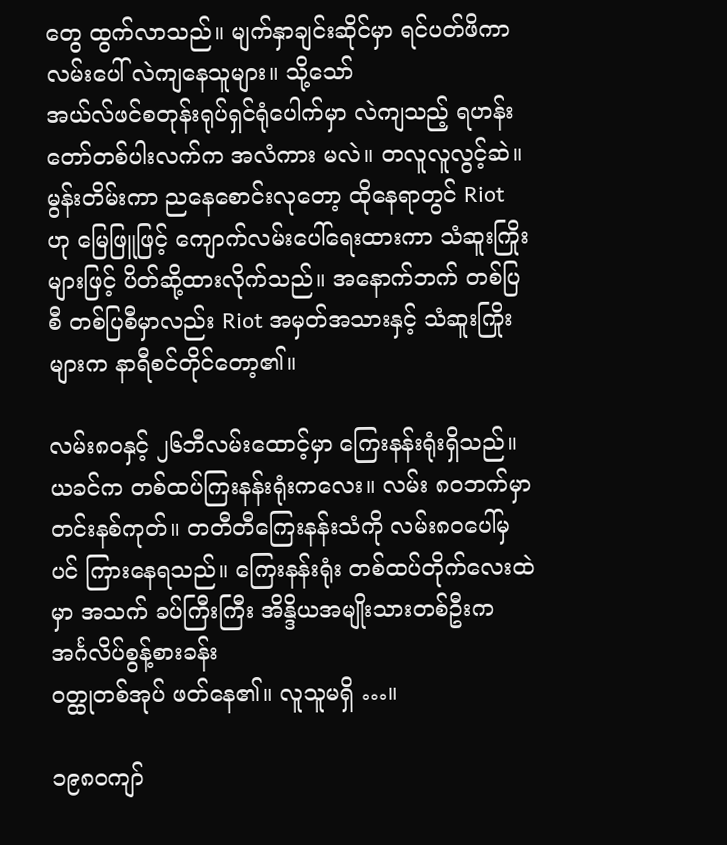တွေ ထွက်လာသည်။ မျက်နှာချင်းဆိုင်မှာ ရင်ပတ်ဖိကာ လမ်းပေါ် လဲကျနေသူများ။ သို့သော်
အယ်လ်ဖင်စတုန်းရုပ်ရှင်ရုံပေါက်မှာ လဲကျသည့် ရဟန်းတော်တစ်ပါးလက်က အလံကား မလဲ။ တလူလူလွင့်ဆဲ။ မွန်းတိမ်းကာ ညနေစောင်းလုတော့ ထိုနေရာတွင် Riot ဟု မြေဖြူဖြင့် ကျောက်လမ်းပေါ်ရေးထားကာ သံဆူးကြိုးများဖြင့် ပိတ်ဆို့ထားလိုက်သည်။ အနောက်ဘက် တစ်ပြစီ တစ်ပြစီမှာလည်း Riot အမှတ်အသားနှင့် သံဆူးကြိုးများက နာရီစင်တိုင်တော့၏။

လမ်း၈၀နှင့် ၂၆ဘီလမ်းထောင့်မှာ ကြေးနန်းရုံးရှိသည်။ ယခင်က တစ်ထပ်ကြးနန်းရုံးကလေး။ လမ်း ၈၀ဘက်မှာ တင်းနစ်ကုတ်။ တတီတီကြေးနန်းသံကို လမ်း၈၀ပေါ်မှပင် ကြားနေရသည်။ ကြေးနန်းရုံး တစ်ထပ်တိုက်လေးထဲမှာ အသက် ခပ်ကြီးကြီး အိန္ဒိယအမျိုးသားတစ်ဦးက အင်္ဂလိပ်စွန့်စားခန်း
ဝတ္ထုတစ်အုပ် ဖတ်နေ၏။ လူသူမရှိ …။

၁၉၈၀ကျာ်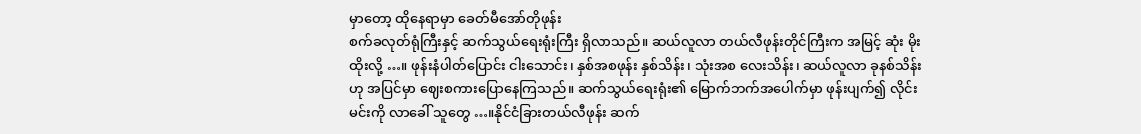မှာတော့ ထိုနေရာမှာ ခေတ်မီအော်တိုဖုန်း
စက်ခလုတ်ရုံကြီးနှင့် ဆက်သွယ်ရေးရုံးကြီး ရှိလာသည်။ ဆယ်လူလာ တယ်လီဖုန်းတိုင်ကြီးက အမြင့် ဆုံး မိုးထိုးလို့ …။ ဖုန်းနံပါတ်ပြောင်း ငါးသောင်း၊ နှစ်အစဖုန်း နှစ်သိန်း၊ သုံးအစ လေးသိန်း၊ ဆယ်လူလာ ခုနစ်သိန်းဟု အပြင်မှာ ဈေးစကားပြောနေကြသည်။ ဆက်သွယ်ရေးရုံး၏ မြောက်ဘက်အပေါက်မှာ ဖုန်းပျက်၍ လိုင်းမင်းကို လာခေါ် သူတွေ …။နိုင်ငံခြားတယ်လီဖုန်း ဆက်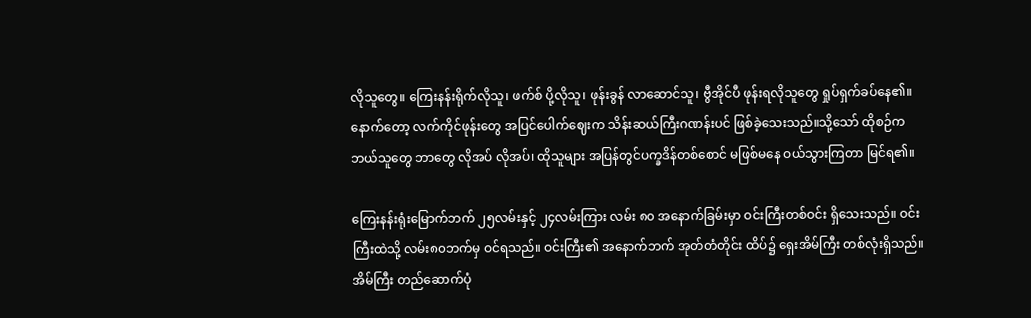လိုသူတွေ။ ကြေးနန်းရိုက်လိုသူ၊ ဖက်စ် ပို့လိုသူ၊ ဖုန်းခွန် လာဆောင်သူ၊ ဗွီအိုင်ပီ ဖုန်းရလိုသူတွေ ရှုပ်ရှက်ခပ်နေ၏။ နောက်တော့ လက်ကိုင်ဖုန်းတွေ အပြင်ပေါက်ဈေးက သိန်းဆယ်ကြီးဂဏန်းပင် ဖြစ်ခဲ့သေးသည်။သို့သော် ထိုစဉ်က ဘယ်သူတွေ ဘာတွေ လိုအပ် လိုအပ်၊ ထိုသူများ အပြန်တွင်ပက္ခဒိန်တစ်စောင် မဖြစ်မနေ ဝယ်သွားကြတာ မြင်ရ၏။

ကြေးနန်းရုံးမြောက်ဘက် ၂၅လမ်းနှင့် ၂၄လမ်းကြား လမ်း ၈၀ အနောက်ခြမ်းမှာ ဝင်းကြီးတစ်ဝင်း ရှိသေးသည်။ ဝင်းကြီးထဲသို့ လမ်း၈၀ဘက်မှ ဝင်ရသည်။ ဝင်းကြီး၏ အနောက်ဘက် အုတ်တံတိုင်း ထိပ်၌ ရှေးအိမ်ကြီး တစ်လုံးရှိသည်။ အိမ်ကြီး တည်ဆောက်ပုံ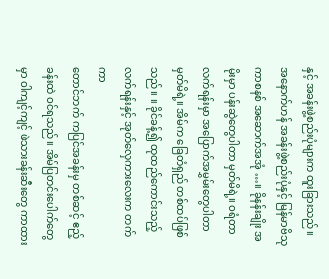နှင့် အခန်းဖွဲ့စည်းပုံများက ထူးခြားသည်။ အနောက်ဟန် အခန်းဖွဲ့စည်းပုံနှင့် မြန်မာဗိသုကာစနစ် အဆောက်အအုံ …။ ခိုနန်းချိုး အမိုးမှာ ပန်းဆွဲတွေပါတာ မှတ်မိရဲ့။ ဝရံတာ လက်ရန်းမှာ အပြောက်အမွှမ်းတွေပါတာ မှတ်မိရဲ့။ အိမ်က ခြေတံရှည် တစ်ထပ်ဖြစ်သည်။ ။ ခိုင်ခန့်၍ ထုထည်ကောင်းသည့် လက်ရန်းနှင့် အုတ်လှေကားလေးက တက်ကာ
တောင်ဘက် ကပြင်အခန်းမှ တစ်ဆင့် ဧည့်ခန်းထဲ ဝင်ရသည်။ အိမ်ပြတင်းပေါက်တွေမှာ ဝါကျင့်ကျင့် ဖဲသားခန်းဆီးတွေ ကာထား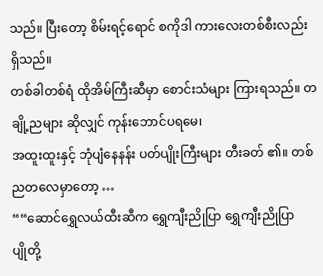သည်။ ပြီးတော့ စိမ်းရင့်ရောင် စကိုဒါ ကားလေးတစ်စီးလည်း ရှိသည်။
တစ်ခါတစ်ရံ ထိုအိမ်ကြီးဆီမှာ စောင်းသံများ ကြားရသည်။ တချို့ညများ ဆိုလျှင် ကုန်းဘောင်ပရမေ၊
အထူးထူးနှင့် ဘုံပျံနေနန်း ပတ်ပျိုးကြီးများ တီးခတ် ၏။ တစ်ညတလေမှာတော့ …
““ဆောင်ရွှေလယ်ထီးဆီက ရွှေကျီးညိုပြာ ရွှေကျီးညိုပြာ
ပျိုတို့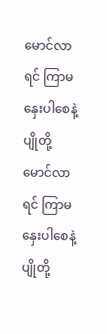မောင်လာရင် ကြာမနှေးပါစေနဲ့
ပျိုတို့မောင်လာရင် ကြာမနှေးပါစေနဲ့
ပျိုတို့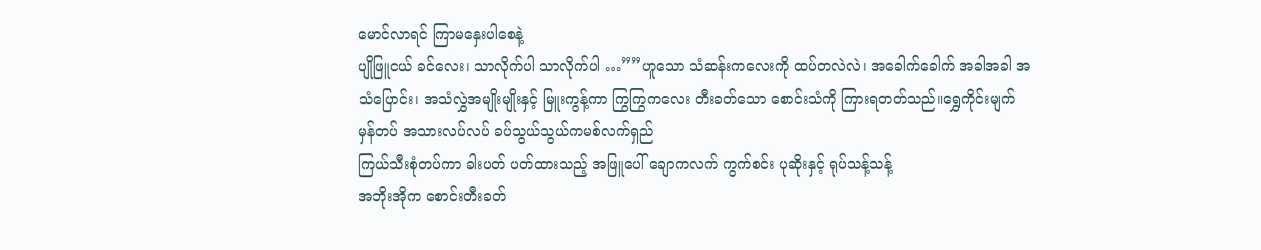မောင်လာရင် ကြာမနှေးပါစေနဲ့
ပျိုဖြူငယ် ခင်လေး၊ သာလိုက်ပါ သာလိုက်ပါ …””ဟူသော သံဆန်းကလေးကို ထပ်တလဲလဲ၊ အခေါက်ခေါက် အခါအခါ အသံပြောင်း၊ အသံလွှဲအမျိုးမျိုးနှင့် မြူးကွန့်ကာ ကြွကြွကလေး တီးခတ်သော စောင်းသံကို ကြားရတတ်သည်။ရွှေကိုင်းမျက်မှန်တပ် အသားလပ်လပ် ခပ်သွယ်သွယ်ကမစ်လက်ရှည်
ကြယ်သီးစုံတပ်ကာ ခါးပတ် ပတ်ထားသည့် အဖြူပေါ် ချောကလက် ကွက်စင်း ပုဆိုးနှင့် ရုပ်သန့်သန့်
အဘိုးအိုက စောင်းတီးခတ်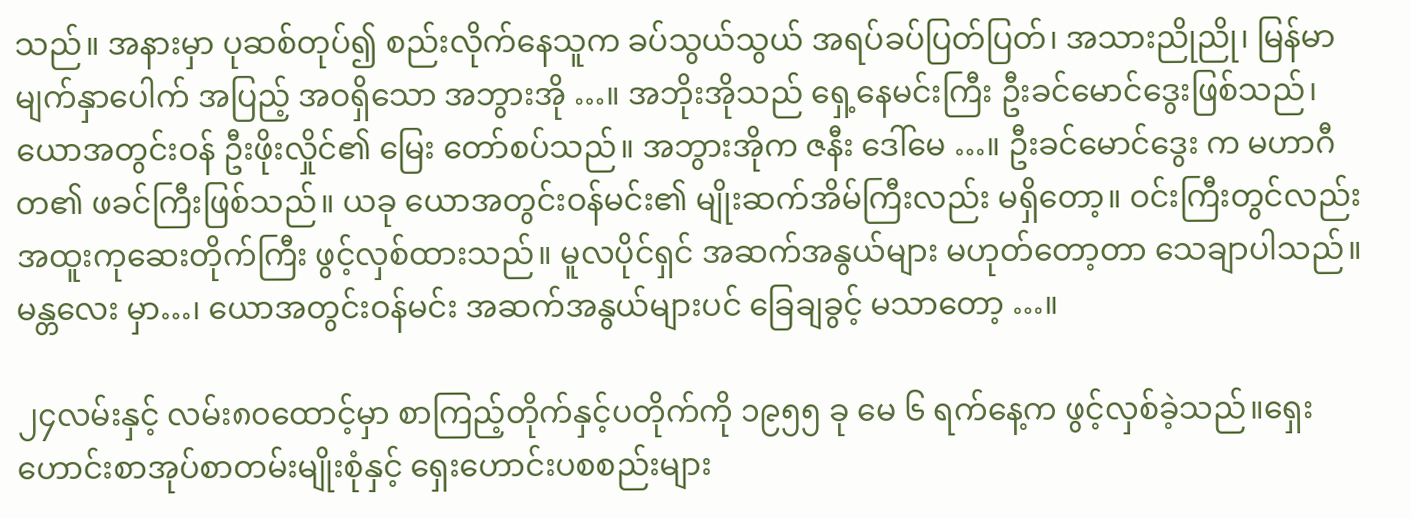သည်။ အနားမှာ ပုဆစ်တုပ်၍ စည်းလိုက်နေသူက ခပ်သွယ်သွယ် အရပ်ခပ်ပြတ်ပြတ်၊ အသားညိုညို၊ မြန်မာမျက်နှာပေါက် အပြည့် အဝရှိသော အဘွားအို …။ အဘိုးအိုသည် ရှေ့နေမင်းကြီး ဦးခင်မောင်ဒွေးဖြစ်သည်၊ ယောအတွင်းဝန် ဦးဖိုးလှိုင်၏ မြေး တော်စပ်သည်။ အဘွားအိုက ဇနီး ဒေါ်မေ …။ ဦးခင်မောင်ဒွေး က မဟာဂီတ၏ ဖခင်ကြီးဖြစ်သည်။ ယခု ယောအတွင်းဝန်မင်း၏ မျိုးဆက်အိမ်ကြီးလည်း မရှိတော့။ ဝင်းကြီးတွင်လည်း အထူးကုဆေးတိုက်ကြီး ဖွင့်လှစ်ထားသည်။ မူလပိုင်ရှင် အဆက်အနွယ်များ မဟုတ်တော့တာ သေချာပါသည်။ မန္တလေး မှာ…၊ ယောအတွင်းဝန်မင်း အဆက်အနွယ်များပင် ခြေချခွင့် မသာတော့ …။

၂၄လမ်းနှင့် လမ်း၈၀ထောင့်မှာ စာကြည့်တိုက်နှင့်ပတိုက်ကို ၁၉၅၅ ခု မေ ၆ ရက်နေ့က ဖွင့်လှစ်ခဲ့သည်။ရှေးဟောင်းစာအုပ်စာတမ်းမျိုးစုံနှင့် ရှေးဟောင်းပစစည်းများ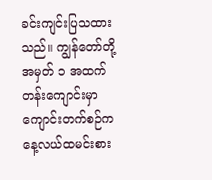ခင်းကျင်းပြသထားသည်။ ကျွန်တော်တို့ အမှတ် ၁ အထက်တန်းကျောင်းမှာ ကျောင်းတက်စဉ်က နေ့လယ်ထမင်းစား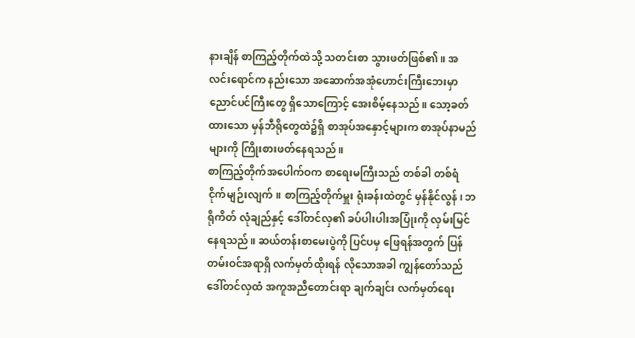နားချိန် စာကြည့်တိုက်ထဲသို့ သတင်းစာ သွားဖတ်ဖြစ်၏။ အလင်းရောင်က နည်းသော အဆောက်အအုံဟောင်းကြီးဘေးမှာ ညောင်ပင်ကြီးတွေ ရှိသောကြောင့် အေးစိမ့်နေသည်။ သော့ခတ်ထားသော မှန်ဘီရိုတွေထဲ၌ရှိ စာအုပ်အနှောင့်များက စာအုပ်နာမည်များကို ကြိုးစားဖတ်နေရသည်။
စာကြည့်တိုက်အပေါက်ဝက စာရေးမကြီးသည် တစ်ခါ တစ်ရံ ငိုက်မျဉ်းလျက်။ စာကြည့်တိုက်မှူး ရုံးခန်းထဲတွင် မှန်နိုင်လွန်၊ ဘရိုကိတ် လုံချည်နှင့် ဒေါ်တင်လှ၏ ခပ်ပါးပါးအပြုံးကို လှမ်းမြင်နေရသည်။ ဆယ်တန်းစာမေးပွဲကို ပြင်ပမှ ဖြေရန်အတွက် ပြန်တမ်းဝင်အရာရှိ လက်မှတ်ထိုးရန် လိုသောအခါ ကျွန်တော်သည် ဒေါ်တင်လှထံ အကူအညီတောင်းရာ ချက်ချင်း လက်မှတ်ရေး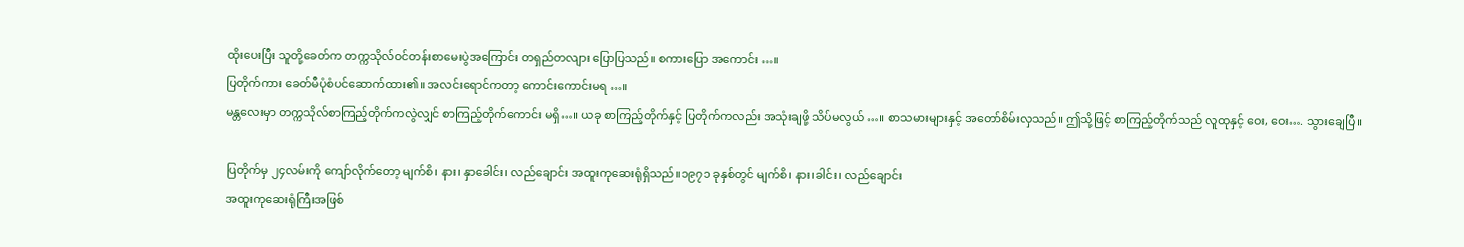ထိုးပေးပြီး သူတို့ခေတ်က တက္ကသိုလ်ဝင်တန်းစာမေးပွဲအကြောင်း တရှည်တလျား ပြောပြသည်။ စကားပြော အကောင်း …။
ပြတိုက်ကား ခေတ်မီပုံစံပင်ဆောက်ထား၏။ အလင်းရောင်ကတာ့ ကောင်းကောင်းမရ …။
မန္တလေးမှာ တက္ကသိုလ်စာကြည့်တိုက်ကလွဲလျှင် စာကြည့်တိုက်ကောင်း မရှိ…။ ယခု စာကြည့်တိုက်နှင့် ပြတိုက်ကလည်း အသုံးချဖို့ သိပ်မလွယ် …။ စာသမားများနှင့် အတော်စိမ်းလှသည်။ ဤသို့ဖြင့် စာကြည့်တိုက်သည် လူထုနှင့် ဝေး, ဝေး…. သွားချေပြီ။

ပြတိုက်မှ ၂၄လမ်းကို ကျော်လိုက်တော့ မျက်စိ၊ နား၊ နှာခေါင်း၊ လည်ချောင်း အထူးကုဆေးရုံရှိသည်။၁၉၇၁ ခုနှစ်တွင် မျက်စိ၊ နား၊ခါင်း၊ လည်ချောင်း
အထူးကုဆေးရုံကြီးအဖြစ်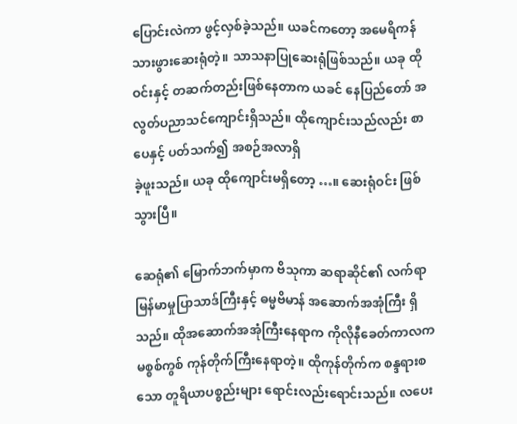ပြောင်းလဲကာ ဖွင့်လှစ်ခဲ့သည်။ ယခင်ကတော့ အမေရိကန် သားဖွားဆေးရုံတဲ့။ သာသနာပြုဆေးရုံဖြစ်သည်။ ယခု ထိုဝင်းနှင့် တဆက်တည်းဖြစ်နေတာက ယခင် နေပြည်တော် အလွတ်ပညာသင်ကျောင်းရှိသည်။ ထိုကျောင်းသည်လည်း စာပေနှင့် ပတ်သက်၍ အစဉ်အလာရှိ
ခဲ့ဖူးသည်။ ယခု ထိုကျောင်းမရှိတော့ …။ ဆေးရုံဝင်း ဖြစ်သွားပြီ။

ဆေရုံ၏ မြောက်ဘက်မှာက ဗိသုကာ ဆရာဆိုင်၏ လက်ရာ မြန်မာမှုပြာသာဒ်ကြီးနှင့် ဓမ္မဗိမာန် အဆောက်အအုံကြီး ရှိသည်။ ထိုအဆောက်အအုံကြီးနေရာက ကိုလိုနီခေတ်ကာလက မစ္စစ်ကွစ် ကုန်တိုက်ကြီးနေရာတဲ့။ ထိုကုန်တိုက်က စန္ဒရားစသော တူရိယာပစ္စည်းများ ရောင်းလည်းရောင်းသည်။ လပေး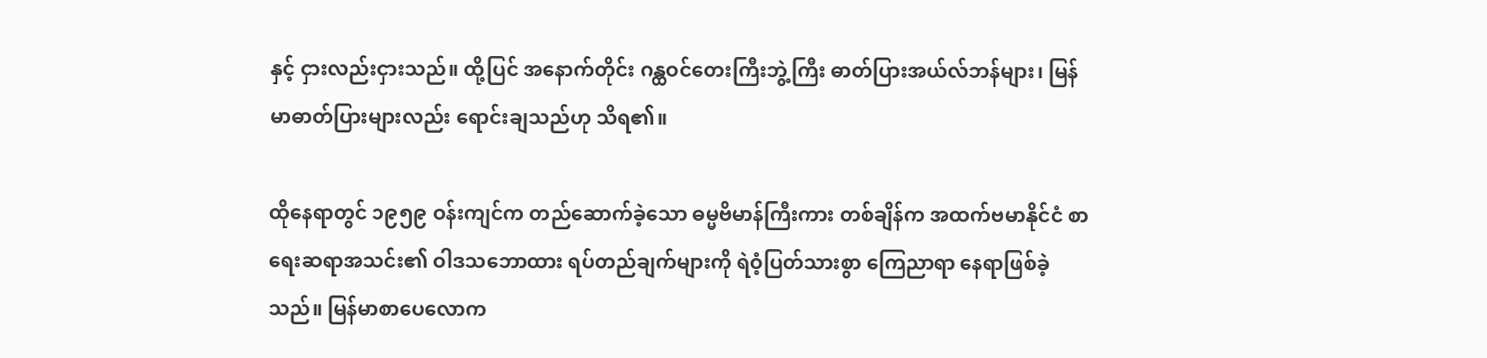နှင့် ငှားလည်းငှားသည်။ ထို့ပြင် အနောက်တိုင်း ဂန္ထဝင်တေးကြီးဘွဲ့ကြီး ဓာတ်ပြားအယ်လ်ဘန်များ၊ မြန်မာဓာတ်ပြားများလည်း ရောင်းချသည်ဟု သိရ၏။

ထိုနေရာတွင် ၁၉၅၉ ဝန်းကျင်က တည်ဆောက်ခဲ့သော ဓမ္မဗိမာန်ကြီးကား တစ်ချိန်က အထက်ဗမာနိုင်ငံ စာရေးဆရာအသင်း၏ ဝါဒသဘောထား ရပ်တည်ချက်များကို ရဲဝံ့ပြတ်သားစွာ ကြေညာရာ နေရာဖြစ်ခဲ့သည်။ မြန်မာစာပေလောက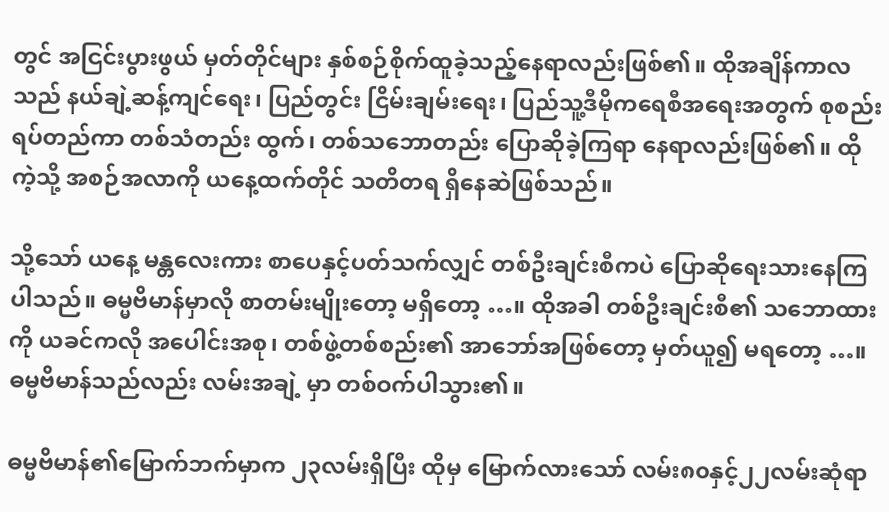တွင် အငြင်းပွားဖွယ် မှတ်တိုင်များ နှစ်စဉ်စိုက်ထူခဲ့သည့်နေရာလည်းဖြစ်၏။ ထိုအချိန်ကာလသည် နယ်ချဲ့ဆန့်ကျင်ရေး၊ ပြည်တွင်း ငြိမ်းချမ်းရေး၊ ပြည်သူ့ဒီမိုကရေစီအရေးအတွက် စုစည်းရပ်တည်ကာ တစ်သံတည်း ထွက်၊ တစ်သဘောတည်း ပြောဆိုခဲ့ကြရာ နေရာလည်းဖြစ်၏။ ထိုကဲ့သို့ အစဉ်အလာကို ယနေ့ထက်တိုင် သတိတရ ရှိနေဆဲဖြစ်သည်။

သို့သော် ယနေ့ မန္တလေးကား စာပေနှင့်ပတ်သက်လျှင် တစ်ဦးချင်းစီကပဲ ပြောဆိုရေးသားနေကြပါသည်။ ဓမ္မဗိမာန်မှာလို စာတမ်းမျိုးတော့ မရှိတော့ …။ ထိုအခါ တစ်ဦးချင်းစီ၏ သဘောထားကို ယခင်ကလို အပေါင်းအစု၊ တစ်ဖွဲ့တစ်စည်း၏ အာဘော်အဖြစ်တော့ မှတ်ယူ၍ မရတော့ …။ ဓမ္မဗိမာန်သည်လည်း လမ်းအချဲ့ မှာ တစ်ဝက်ပါသွား၏။

ဓမ္မဗိမာန်၏မြောက်ဘက်မှာက ၂၃လမ်းရှိပြီး ထိုမှ မြောက်လားသော် လမ်း၈၀နှင့်၂၂လမ်းဆုံရာ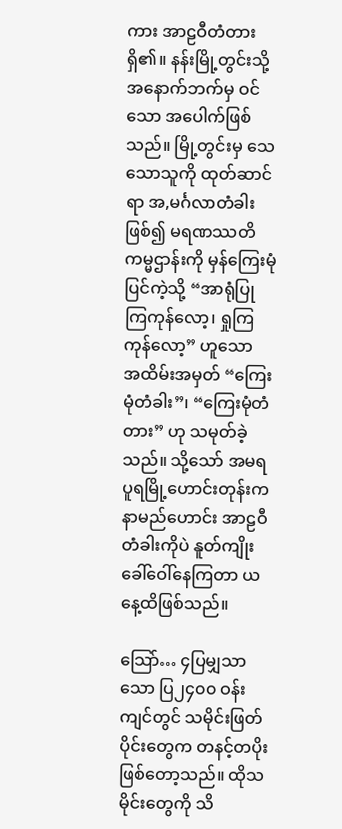ကား အာဠဝီတံတား ရှိ၏။ နန်းမြို့တွင်းသို့ အနောက်ဘက်မှ ဝင်သော အပေါက်ဖြစ်သည်။ မြို့တွင်းမှ သေသောသူကို ထုတ်ဆာင်ရာ အ,မင်္ဂလာတံခါးဖြစ်၍ မရဏဿတိကမ္မဌာန်းကို မှန်ကြေးမုံပြင်ကဲ့သို့ “အာရုံပြုကြကုန်လော့၊ ရှုကြကုန်လော့” ဟူသော
အထိမ်းအမှတ် “ကြေးမုံတံခါး”၊ “ကြေးမုံတံတား” ဟု သမုတ်ခဲ့သည်။ သို့သော် အမရပူရမြို့ဟောင်းတုန်းက နာမည်ဟောင်း အာဠဝီတံခါးကိုပဲ နူတ်ကျိုးခေါ်ဝေါ်နေကြတာ ယနေ့ထိဖြစ်သည်။

သြော်… ၄ပြမျှသာသော ပြ၂၄၀၀ ဝန်းကျင်တွင် သမိုင်းဖြတ်ပိုင်းတွေက တနင့်တပိုးဖြစ်တော့သည်။ ထိုသမိုင်းတွေကို သိ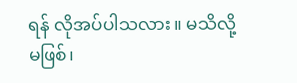ရန် လိုအပ်ပါသလား။ မသိလို့ မဖြစ်၊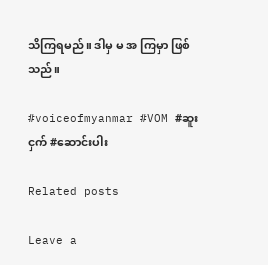သိကြရမည်။ ဒါမှ မ အ ကြမှာ ဖြစ်သည်။

#voiceofmyanmar #VOM #ဆူးငှက် #ဆောင်းပါး

Related posts

Leave a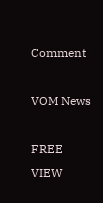Comment

VOM News

FREE
VIEW